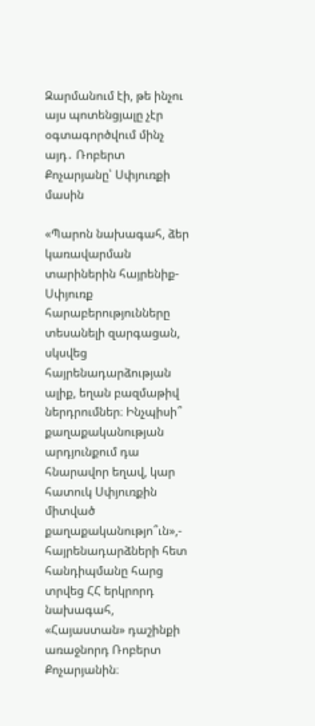Զարմանում էի, թե ինչու այս պոտենցյալը չէր օգտագործվում մինչ այդ․ Ռոբերտ Քոչարյանը՝ Սփյուռքի մասին

«Պարոն նախագահ, ձեր կառավարման տարիներին հայրենիք-Սփյուռք հարաբերությունները տեսանելի զարգացան, սկսվեց հայրենադարձության ալիք, եղան բազմաթիվ ներդրումներ։ Ինչպիսի՞ քաղաքականության արդյունքում դա հնարավոր եղավ, կար հատուկ Սփյուռքին միտված քաղաքականությո՞ւն»,- հայրենադարձների հետ հանդիպմանը հարց տրվեց ՀՀ երկրորդ նախագահ, «Հայաստան» դաշինքի առաջնորդ Ռոբերտ Քոչարյանին։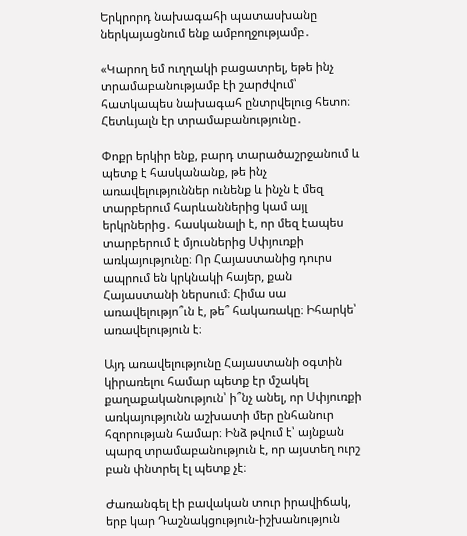Երկրորդ նախագահի պատասխանը ներկայացնում ենք ամբողջությամբ․

«Կարող եմ ուղղակի բացատրել, եթե ինչ տրամաբանությամբ էի շարժվում՝ հատկապես նախագահ ընտրվելուց հետո։ Հետևյալն էր տրամաբանությունը․

Փոքր երկիր ենք, բարդ տարածաշրջանում և պետք է հասկանանք, թե ինչ առավելություններ ունենք և ինչն է մեզ տարբերում հարևաններից կամ այլ երկրներից․ հասկանալի է, որ մեզ էապես տարբերում է մյուսներից Սփյուռքի առկայությունը։ Որ Հայաստանից դուրս ապրում են կրկնակի հայեր, քան Հայաստանի ներսում։ Հիմա սա առավելությո՞ւն է, թե՞ հակառակը։ Իհարկե՝ առավելություն է։

Այդ առավելությունը Հայաստանի օգտին կիրառելու համար պետք էր մշակել քաղաքականություն՝ ի՞նչ անել, որ Սփյուռքի առկայությունն աշխատի մեր ընհանուր հզորության համար։ Ինձ թվում է՝ այնքան պարզ տրամաբանություն է, որ այստեղ ուրշ բան փնտրել էլ պետք չէ։

Ժառանգել էի բավական տուր իրավիճակ, երբ կար Դաշնակցություն-իշխանություն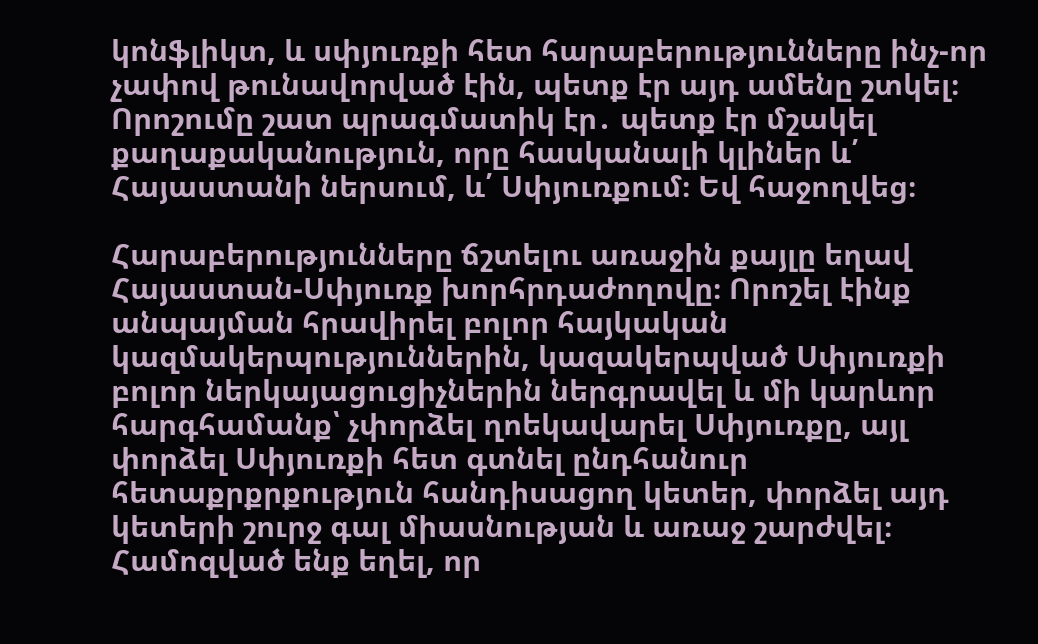կոնֆլիկտ, և սփյուռքի հետ հարաբերությունները ինչ-որ չափով թունավորված էին, պետք էր այդ ամենը շտկել։ Որոշումը շատ պրագմատիկ էր․ պետք էր մշակել քաղաքականություն, որը հասկանալի կլիներ և՛ Հայաստանի ներսում, և՛ Սփյուռքում։ Եվ հաջողվեց։

Հարաբերությունները ճշտելու առաջին քայլը եղավ Հայաստան-Սփյուռք խորհրդաժողովը։ Որոշել էինք անպայման հրավիրել բոլոր հայկական կազմակերպություններին, կազակերպված Սփյուռքի բոլոր ներկայացուցիչներին ներգրավել և մի կարևոր հարգհամանք՝ չփորձել ղոեկավարել Սփյուռքը, այլ փորձել Սփյուռքի հետ գտնել ընդհանուր հետաքրքրքություն հանդիսացող կետեր, փորձել այդ կետերի շուրջ գալ միասնության և առաջ շարժվել։ Համոզված ենք եղել, որ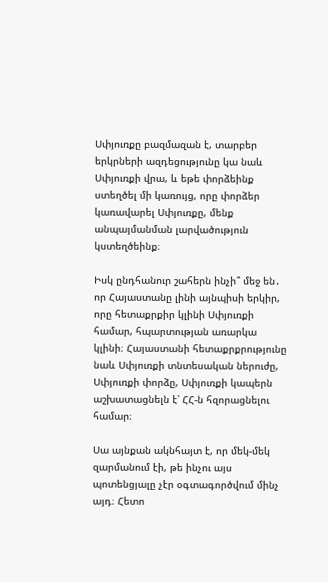Սփյուռքը բազմազան է, տարբեր երկրների ազդեցությունը կա նաև Սփյուռքի վրա, և եթե փորձեինք ստեղծել մի կառույց, որը փորձեր կառավարել Սփյուռքը, մենք անպայմանման լարվածություն կստեղծեինք։

Իսկ ընդհանուր շահերն ինչի՞ մեջ են․ որ Հայաստանը լինի այնպիսի երկիր, որը հետաքրքիր կլինի Սփյուռքի համար, հպարտության առարկա կլինի։ Հայաստանի հետաքրքրությունը նաև Սփյուռքի տնտեսական ներուժը, Սփյուռքի փորձը, Սփյուռքի կապերն աշխատացնելն է՝ ՀՀ-ն հզորացնելու համար։

Սա այնքան ակնհայտ է, որ մեկ-մեկ զարմանում էի, թե ինչու այս պոտենցյալը չէր օգտագործվում մինչ այդ։ Հետո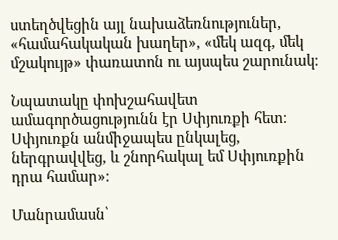ստեղծվեցին այլ նախաձեռնություներ, «համահակական խաղեր», «մեկ ազգ, մեկ մշակույթ» փառատոն ու այսպես շարունակ։

Նպատակը փոխշահավետ ամագործացությունն էր Սփյուռքի հետ։ Սփյուռքն անմիջապես ընկալեց, ներգրավվեց, և շնորհակալ եմ Սփյուռքին դրա համար»։

Մանրամասն՝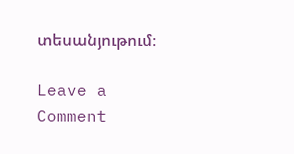տեսանյութում։

Leave a Comment